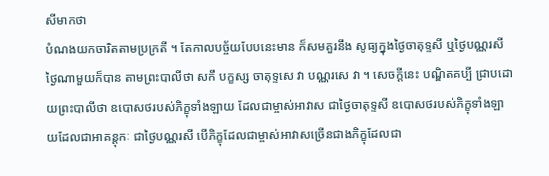សីមាកថា
បំណងយកចារិតតាមប្រក្រតី ។ តែកាលបច្ច័យបែបនេះមាន ក៏សមគួរនឹង សូធ្យក្នុងថ្ងៃចាតុទ្ទសី ឬថ្ងៃបណ្ណរសី ថ្ងៃណាមួយក៏បាន តាមព្រះបាលីថា សកឹ បក្ខស្ស ចាតុទ្ទសេ វា បណ្ណរសេ វា ។ សេចក្តីនេះ បណ្ឌិតគប្បី ជ្រាបដោយព្រះបាលីថា ឧបោសថរបស់ភិក្ខុទាំងឡាយ ដែលជាម្ចាស់អាវាស ជាថ្ងៃចាតុទ្ទសី ឧបោសថរបស់ភិក្ខុទាំងឡាយដែលជាអាគន្តុកៈ ជាថ្ងៃបណ្ណរសី បើភិក្ខុដែលជាម្ចាស់អាវាសច្រើនជាងភិក្ខុដែលជា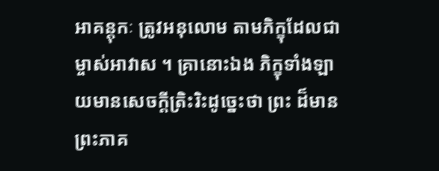អាគន្តុកៈ ត្រូវអនុលោម តាមភិក្ខុដែលជាម្ចាស់អាវាស ។ គ្រានោះឯង ភិក្ខុទាំងឡាយមានសេចក្តីត្រិះរិះដូច្នេះថា ព្រះ ដ៏មានព្រះភាគ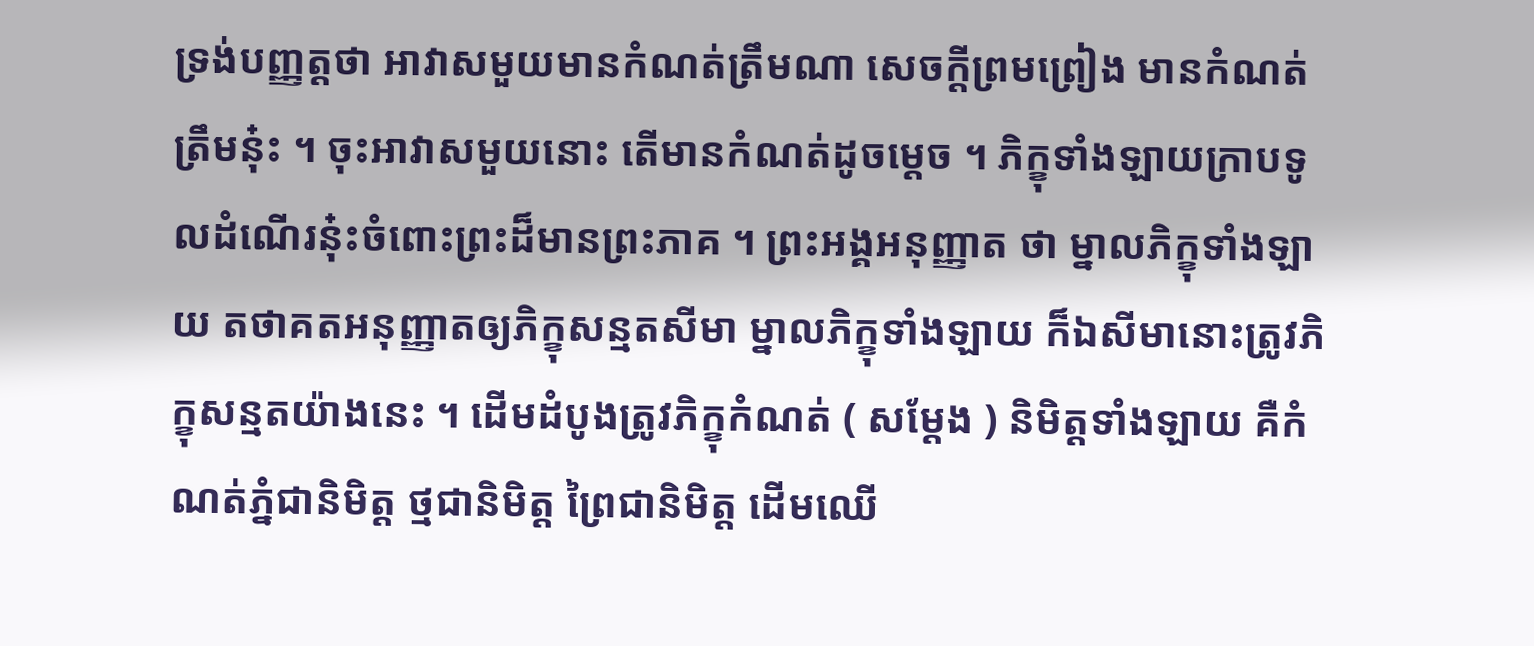ទ្រង់បញ្ញត្តថា អាវាសមួយមានកំណត់ត្រឹមណា សេចក្តីព្រមព្រៀង មានកំណត់ត្រឹមនុ៎ះ ។ ចុះអាវាសមួយនោះ តើមានកំណត់ដូចម្តេច ។ ភិក្ខុទាំងឡាយក្រាបទូលដំណើរនុ៎ះចំពោះព្រះដ៏មានព្រះភាគ ។ ព្រះអង្គអនុញ្ញាត ថា ម្នាលភិក្ខុទាំងឡាយ តថាគតអនុញ្ញាតឲ្យភិក្ខុសន្មតសីមា ម្នាលភិក្ខុទាំងឡាយ ក៏ឯសីមានោះត្រូវភិក្ខុសន្មតយ៉ាងនេះ ។ ដើមដំបូងត្រូវភិក្ខុកំណត់ ( សម្តែង ) និមិត្តទាំងឡាយ គឺកំណត់ភ្នំជានិមិត្ត ថ្មជានិមិត្ត ព្រៃជានិមិត្ត ដើមឈើ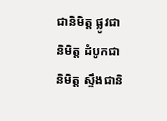ជានិមិត្ត ផ្លូវជានិមិត្ត ដំបូកជានិមិត្ត ស្ទឹងជានិ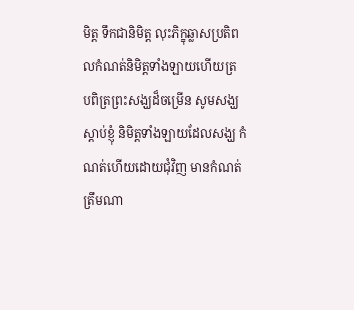មិត្ត ទឹកជានិមិត្ត លុះភិក្ខុឆ្លាសប្រតិពលកំណត់និមិត្តទាំងឡាយហើយត្រ បពិត្រព្រះសង្ឃដ៏ចម្រើន សូមសង្ឃស្តាប់ខ្ញុំ និមិត្តទាំងឡាយដែលសង្ឃ កំណត់ហើយដោយជុំវិញ មានកំណត់ត្រឹមណា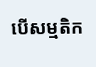បើសម្មតិក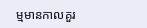ម្មមានកាលគួរ